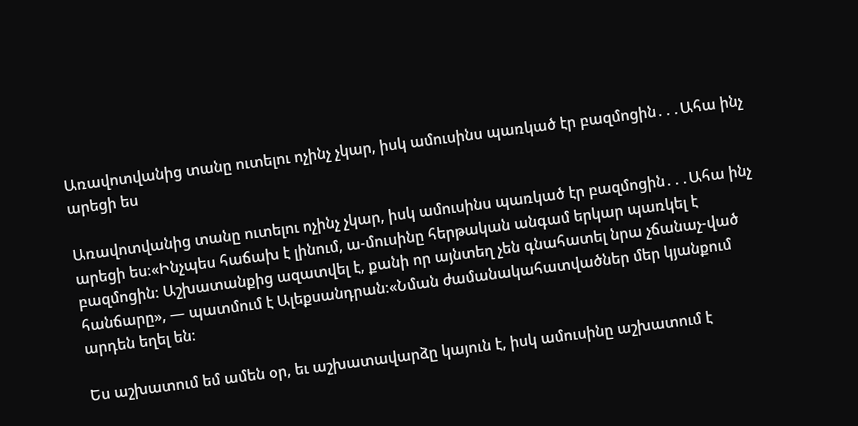Առավոտվանից տանը ուտելու ոչինչ չկար, իսկ ամուսինս պառկած էր բազմոցին․․․Ահա ինչ արեցի ես

Առավոտվանից տանը ուտելու ոչինչ չկար, իսկ ամուսինս պառկած էր բազմոցին․․․Ահա ինչ արեցի ես։«Ինչպես հաճախ է լինում, ա-մուսինը հերթական անգամ երկար պառկել է բազմոցին։ Աշխատանքից ազատվել է, քանի որ այնտեղ չեն գնահատել նրա չճանաչ-ված հանճարը», — պատմում է Ալեքսանդրան։«Նման ժամանակահատվածներ մեր կյանքում արդեն եղել են։

Ես աշխատում եմ ամեն օր, եւ աշխատավարձը կայուն է, իսկ ամուսինը աշխատում է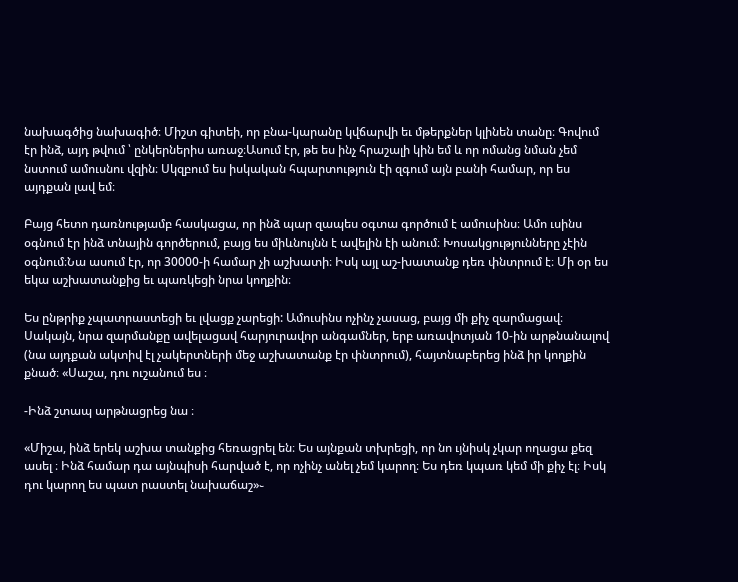նախագծից նախագիծ։ Միշտ գիտեի, որ բնա-կարանը կվճարվի եւ մթերքներ կլինեն տանը։ Գովում էր ինձ, այդ թվում ՝ ընկերներիս առաջ։Ասում էր, թե ես ինչ հրաշալի կին եմ և որ ոմանց նման չեմ նստում ամուսնու վզին։ Սկզբում ես իսկական հպարտություն էի զգում այն բանի համար, որ ես այդքան լավ եմ։

Բայց հետո դառնությամբ հասկացա, որ ինձ պար զապես օգտա գործում է ամուսինս։ Ամո ւսինս օգնում էր ինձ տնային գործերում, բայց ես միևնույնն է ավելին էի անում։ Խոսակցությունները չէին օգնում։Նա ասում էր, որ 30000-ի համար չի աշխատի։ Իսկ այլ աշ-խատանք դեռ փնտրում է։ Մի օր ես եկա աշխատանքից եւ պառկեցի նրա կողքին։

Ես ընթրիք չպատրաստեցի եւ լվացք չարեցի: Ամուսինս ոչինչ չասաց, բայց մի քիչ զարմացավ։ Սակայն, նրա զարմանքը ավելացավ հարյուրավոր անգամներ, երբ առավոտյան 10-ին արթնանալով (նա այդքան ակտիվ էլ չակերտների մեջ աշխատանք էր փնտրում), հայտնաբերեց ինձ իր կողքին քնած։ «Սաշա, դու ուշանում ես ։

-Ինձ շտապ արթնացրեց նա ։

«Միշա, ինձ երեկ աշխա տանքից հեռացրել են։ Ես այնքան տխրեցի, որ նո ւյնիսկ չկար ողացա քեզ ասել ։ Ինձ համար դա այնպիսի հարված է, որ ոչինչ անել չեմ կարող։ Ես դեռ կպառ կեմ մի քիչ էլ։ Իսկ դու կարող ես պատ րաստել նախաճաշ»֊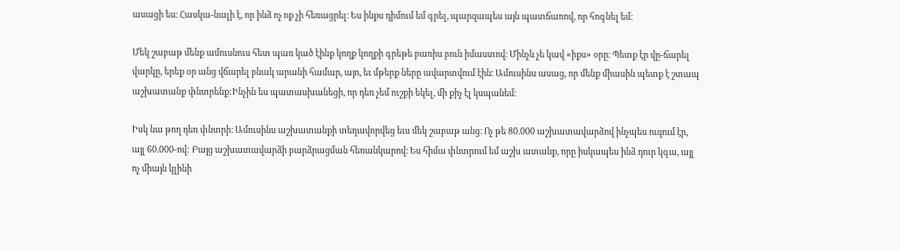ասացի ես։ Հասկա-նալի է, որ ինձ ոչ ոք չի հեռացրել։ Ես ինքս դիմում եմ գրել, պարզապես այն պատճառով, որ հոգնել եմ։

Մեկ շաբաթ մենք ամուսնուս հետ պառ կած էինք կողք կողքի գրեթե բառիս բուն իմաստով։ Մինչև չե կավ «իքս» օրը։ Պետք էր վը-ճարել վարկը, երեք օր անց վճարել բնակ արանի համար, այո, եւ մթերք ները ավարտվում էին։ Ամուսինս ասաց, որ մենք միասին պետք է շտապ աշխատանք փնտրենք:Ինչին ես պատասխանեցի, որ դեռ չեմ ուշքի եկել, մի քիչ էլ կսպանեմ։

Իսկ նա թող դեռ փնտրի։ Ամուսինս աշխատանքի տեղավորվեց եւս մեկ շաբաթ անց։ Ոչ թե 80.000 աշխատավարձով ինչպես ուզում էր, այլ 60.000-ով: Բայց աշխատավարձի բարձրացման հեռանկարով։ Ես հիմա փնտրում եմ աշխ ատանք, որը իսկապես ինձ դուր կգա, այլ ոչ միայն կլինի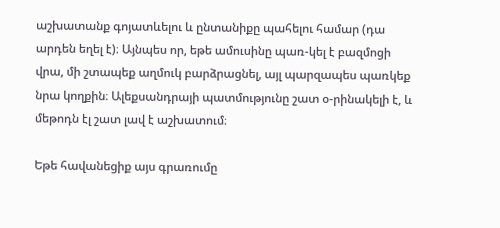աշխատանք գոյատևելու և ընտանիքը պահելու համար (դա արդեն եղել է)։ Այնպես որ, եթե ամուսինը պառ-կել է բազմոցի վրա, մի շտապեք աղմուկ բարձրացնել, այլ պարզապես պառկեք նրա կողքին։ Ալեքսանդրայի պատմությունը շատ օ-րինակելի է, և մեթոդն էլ շատ լավ է աշխատում։

Եթե հավանեցիք այս գրառումը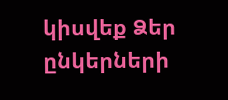կիսվեք Ձեր ընկերների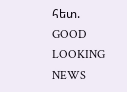հետ.
GOOD LOOKING NEWS